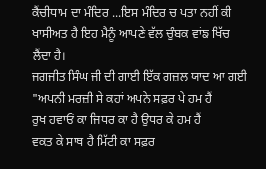ਕੈਂਚੀਧਾਮ ਦਾ ਮੰਦਿਰ ...ਇਸ ਮੰਦਿਰ ਚ ਪਤਾ ਨਹੀਂ ਕੀ ਖਾਸੀਅਤ ਹੈ ਇਹ ਮੈਨੂੰ ਆਪਣੇ ਵੱਲ ਚੁੰਬਕ ਵਾਂਙ ਖਿੱਚ ਲੈਂਦਾ ਹੈ।
ਜਗਜੀਤ ਸਿੰਘ ਜੀ ਦੀ ਗਾਈ ਇੱਕ ਗਜ਼ਲ ਯਾਦ ਆ ਗਈ
"ਅਪਨੀ ਮਰਜ਼ੀ ਸੇ ਕਹਾਂ ਅਪਨੇ ਸਫ਼ਰ ਪੇ ਹਮ ਹੈਂ
ਰੁਖ ਹਵਾਓਂ ਕਾ ਜਿਧਰ ਕਾ ਹੈ ਉਧਰ ਕੇ ਹਮ ਹੈਂ
ਵਕਤ ਕੇ ਸਾਥ ਹੈ ਮਿੱਟੀ ਕਾ ਸਫ਼ਰ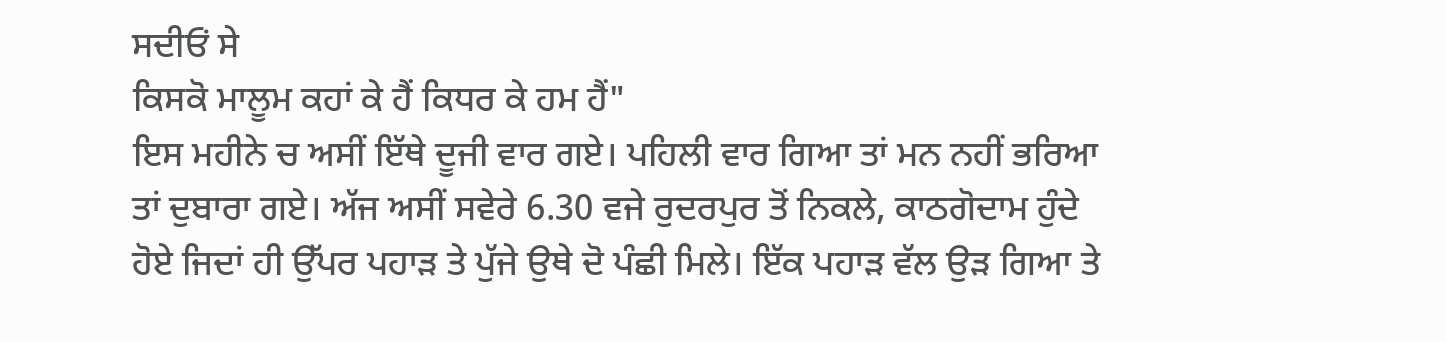ਸਦੀਓਂ ਸੇ
ਕਿਸਕੋ ਮਾਲੂਮ ਕਹਾਂ ਕੇ ਹੈਂ ਕਿਧਰ ਕੇ ਹਮ ਹੈਂ"
ਇਸ ਮਹੀਨੇ ਚ ਅਸੀਂ ਇੱਥੇ ਦੂਜੀ ਵਾਰ ਗਏ। ਪਹਿਲੀ ਵਾਰ ਗਿਆ ਤਾਂ ਮਨ ਨਹੀਂ ਭਰਿਆ ਤਾਂ ਦੁਬਾਰਾ ਗਏ। ਅੱਜ ਅਸੀਂ ਸਵੇਰੇ 6.30 ਵਜੇ ਰੁਦਰਪੁਰ ਤੋਂ ਨਿਕਲੇ, ਕਾਠਗੋਦਾਮ ਹੁੰਦੇ ਹੋਏ ਜਿਦਾਂ ਹੀ ਉੱਪਰ ਪਹਾੜ ਤੇ ਪੁੱਜੇ ਉਥੇ ਦੋ ਪੰਛੀ ਮਿਲੇ। ਇੱਕ ਪਹਾੜ ਵੱਲ ਉਡ਼ ਗਿਆ ਤੇ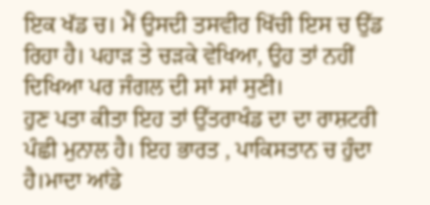ਇਕ ਖੱਡ ਚ। ਮੈਂ ਉਸਦੀ ਤਸਵੀਰ ਖਿੱਚੀ ਇਸ ਚ ਉੱਡ ਰਿਹਾ ਹੈ। ਪਹਾਡ਼ ਤੇ ਚਡ਼ਕੇ ਵੇਖਿਆ, ਉਹ ਤਾਂ ਨਹੀਂ ਦਿਖਿਆ ਪਰ ਜੰਗਲ ਦੀ ਸਾਂ ਸਾਂ ਸੁਣੀ।
ਹੁਣ ਪਤਾ ਕੀਤਾ ਇਹ ਤਾਂ ਉੱਤਰਾਖੰਡ ਦਾ ਦਾ ਰਾਸ਼ਟਰੀ ਪੰਛੀ ਮੁਨਾਲ ਹੈ। ਇਹ ਭਾਰਤ , ਪਾਕਿਸਤਾਨ ਚ ਹੁੰਦਾ ਹੈ।ਮਾਦਾ ਆਂਡੇ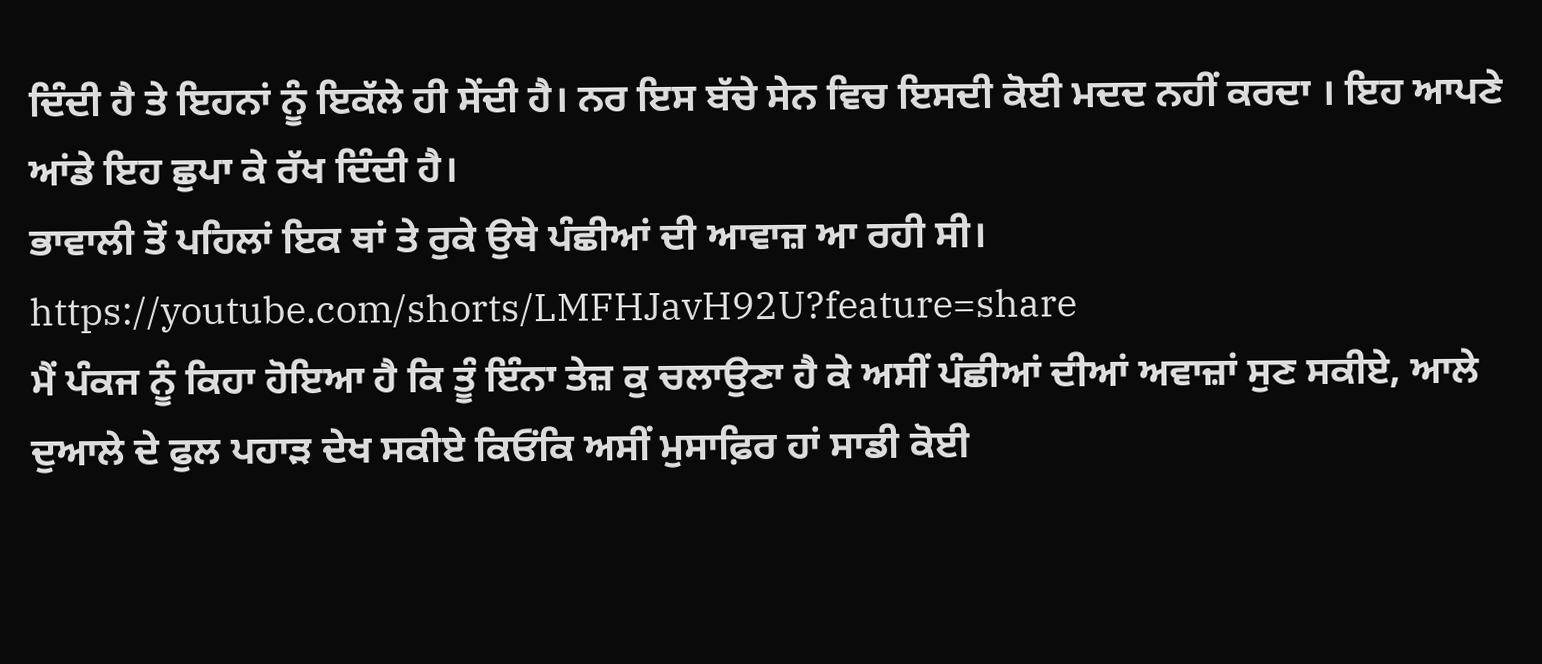ਦਿੰਦੀ ਹੈ ਤੇ ਇਹਨਾਂ ਨੂੰ ਇਕੱਲੇ ਹੀ ਸੇਂਦੀ ਹੈ। ਨਰ ਇਸ ਬੱਚੇ ਸੇਨ ਵਿਚ ਇਸਦੀ ਕੋਈ ਮਦਦ ਨਹੀਂ ਕਰਦਾ । ਇਹ ਆਪਣੇ ਆਂਡੇ ਇਹ ਛੁਪਾ ਕੇ ਰੱਖ ਦਿੰਦੀ ਹੈ।
ਭਾਵਾਲੀ ਤੋਂ ਪਹਿਲਾਂ ਇਕ ਥਾਂ ਤੇ ਰੁਕੇ ਉਥੇ ਪੰਛੀਆਂ ਦੀ ਆਵਾਜ਼ ਆ ਰਹੀ ਸੀ।
https://youtube.com/shorts/LMFHJavH92U?feature=share
ਮੈਂ ਪੰਕਜ ਨੂੰ ਕਿਹਾ ਹੋਇਆ ਹੈ ਕਿ ਤੂੰ ਇੰਨਾ ਤੇਜ਼ ਕੁ ਚਲਾਉਣਾ ਹੈ ਕੇ ਅਸੀਂ ਪੰਛੀਆਂ ਦੀਆਂ ਅਵਾਜ਼ਾਂ ਸੁਣ ਸਕੀਏ, ਆਲੇ ਦੁਆਲੇ ਦੇ ਫੁਲ ਪਹਾੜ ਦੇਖ ਸਕੀਏ ਕਿਓਂਕਿ ਅਸੀਂ ਮੁਸਾਫ਼ਿਰ ਹਾਂ ਸਾਡੀ ਕੋਈ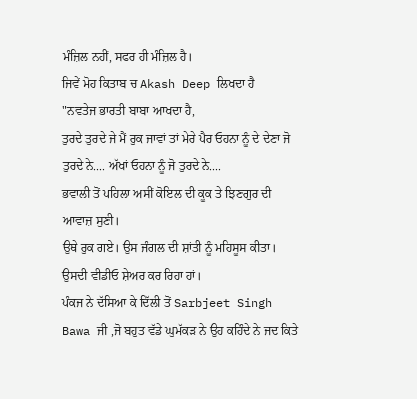ਮੰਜ਼ਿਲ ਨਹੀਂ, ਸਫਰ ਹੀ ਮੰਜ਼ਿਲ ਹੈ।
ਜਿਵੇਂ ਮੋਹ ਕਿਤਾਬ ਚ Akash Deep ਲਿਖਦਾ ਹੈ
"ਨਵਤੇਜ ਭਾਰਤੀ ਬਾਬਾ ਆਖਦਾ ਹੈ,
ਤੁਰਦੇ ਤੁਰਦੇ ਜੇ ਮੈਂ ਰੁਕ ਜਾਵਾਂ ਤਾਂ ਮੇਰੇ ਪੈਰ ਓਹਨਾ ਨੂੰ ਦੇ ਦੇਣਾ ਜੋ ਤੁਰਦੇ ਨੇ.... ਅੱਖਾਂ ਓਹਨਾ ਨੂੰ ਜੋ ਤੁਰਦੇ ਨੇ....
ਭਵਾਲੀ ਤੋਂ ਪਹਿਲਾ ਅਸੀਂ ਕੋਇਲ ਦੀ ਕੂਕ ਤੇ ਝਿਣਗੁਰ ਦੀ ਆਵਾਜ਼ ਸੁਣੀ।
ਉਥੇ ਰੁਕ ਗਏ। ਉਸ ਜੰਗਲ ਦੀ ਸ਼ਾਂਤੀ ਨੂੰ ਮਹਿਸੂਸ ਕੀਤਾ। ਉਸਦੀ ਵੀਡੀਓ ਸ਼ੇਅਰ ਕਰ ਰਿਹਾ ਹਾਂ।
ਪੰਕਜ ਨੇ ਦੱਸਿਆ ਕੇ ਦਿੱਲੀ ਤੋਂ Sarbjeet Singh Bawa ਜੀ ,ਜੋ ਬਹੁਤ ਵੱਡੇ ਘੁਮੱਕੜ ਨੇ ਉਹ ਕਹਿੰਦੇ ਨੇ ਜਦ ਕਿਤੇ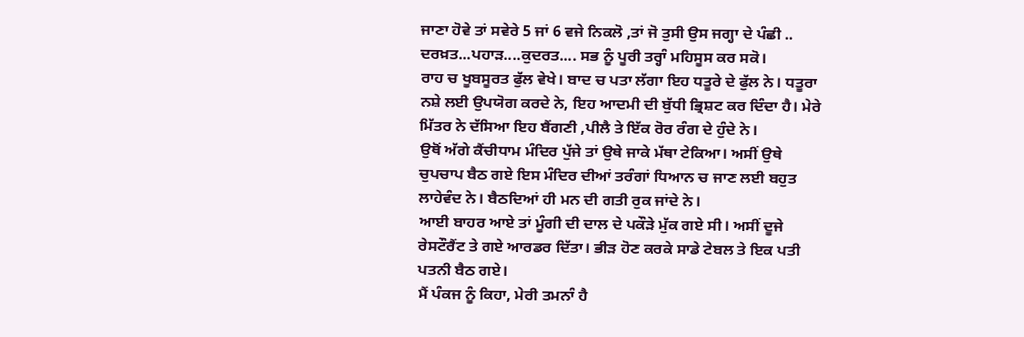ਜਾਣਾ ਹੋਵੇ ਤਾਂ ਸਵੇਰੇ 5 ਜਾਂ 6 ਵਜੇ ਨਿਕਲੋ ,ਤਾਂ ਜੋ ਤੁਸੀ ਉਸ ਜਗ੍ਹਾ ਦੇ ਪੰਛੀ .. ਦਰਖ਼ਤ...ਪਹਾਡ਼....ਕੁਦਰਤ.... ਸਭ ਨੂੰ ਪੂਰੀ ਤਰ੍ਹਾੰ ਮਹਿਸੂਸ ਕਰ ਸਕੋ।
ਰਾਹ ਚ ਖੂਬਸੂਰਤ ਫੁੱਲ ਵੇਖੇ। ਬਾਦ ਚ ਪਤਾ ਲੱਗਾ ਇਹ ਧਤੂਰੇ ਦੇ ਫੁੱਲ ਨੇ। ਧਤੂਰਾ ਨਸ਼ੇ ਲਈ ਉਪਯੋਗ ਕਰਦੇ ਨੇ, ਇਹ ਆਦਮੀ ਦੀ ਬੁੱਧੀ ਭ੍ਰਿਸ਼ਟ ਕਰ ਦਿੰਦਾ ਹੈ। ਮੇਰੇ ਮਿੱਤਰ ਨੇ ਦੱਸਿਆ ਇਹ ਬੈਂਗਣੀ ,ਪੀਲੈ ਤੇ ਇੱਕ ਰੋਰ ਰੰਗ ਦੇ ਹੁੰਦੇ ਨੇ।
ਉਥੋਂ ਅੱਗੇ ਕੈਂਚੀਧਾਮ ਮੰਦਿਰ ਪੁੱਜੇ ਤਾਂ ਉਥੇ ਜਾਕੇ ਮੱਥਾ ਟੇਕਿਆ। ਅਸੀਂ ਉਥੇ ਚੁਪਚਾਪ ਬੈਠ ਗਏ ਇਸ ਮੰਦਿਰ ਦੀਆਂ ਤਰੰਗਾਂ ਧਿਆਨ ਚ ਜਾਣ ਲਈ ਬਹੁਤ ਲਾਹੇਵੰਦ ਨੇ। ਬੈਠਦਿਆਂ ਹੀ ਮਨ ਦੀ ਗਤੀ ਰੁਕ ਜਾਂਦੇ ਨੇ।
ਆਈ ਬਾਹਰ ਆਏ ਤਾਂ ਮੂੰਗੀ ਦੀ ਦਾਲ ਦੇ ਪਕੌੜੇ ਮੁੱਕ ਗਏ ਸੀ। ਅਸੀਂ ਦੂਜੇ ਰੇਸਟੌਰੈਂਟ ਤੇ ਗਏ ਆਰਡਰ ਦਿੱਤਾ। ਭੀੜ ਹੋਣ ਕਰਕੇ ਸਾਡੇ ਟੇਬਲ ਤੇ ਇਕ ਪਤੀ ਪਤਨੀ ਬੈਠ ਗਏ।
ਮੈਂ ਪੰਕਜ ਨੂੰ ਕਿਹਾ, ਮੇਰੀ ਤਮਨਾੰ ਹੈ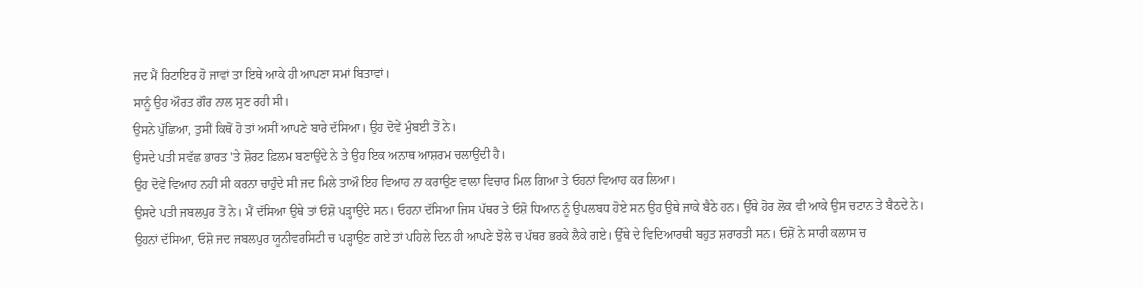ਜਦ ਮੈਂ ਰਿਟਾਇਰ ਹੋ ਜਾਵਾਂ ਤਾ ਇਥੇ ਆਕੇ ਹੀ ਆਪਣਾ ਸਮਾਂ ਬਿਤਾਵਾਂ।
ਸਾਨੂੰ ਉਹ ਔਰਤ ਗੌਰ ਨਾਲ ਸੁਣ ਰਹੀ ਸੀ।
ਉਸਨੇ ਪੁੱਛਿਆ, ਤੁਸੀਂ ਕਿਥੋਂ ਹੋ ਤਾਂ ਅਸੀਂ ਆਪਣੇ ਬਾਰੇ ਦੱਸਿਆ। ਉਹ ਦੋਵੇਂ ਮੁੰਬਈ ਤੋਂ ਨੇ।
ਉਸਦੇ ਪਤੀ ਸਵੱਛ ਭਾਰਤ 'ਤੇ ਸ਼ੋਰਟ ਫ਼ਿਲਮ ਬਣਾਉਂਦੇ ਨੇ ਤੇ ਉਹ ਇਕ ਅਨਾਥ ਆਸ਼ਰਮ ਚਲਾਉਂਦੀ ਹੈ।
ਉਹ ਦੋਵੇਂ ਵਿਆਹ ਨਹੀਂ ਸੀ ਕਰਨਾ ਚਾਹੁੰਦੇ ਸੀ ਜਦ ਮਿਲੇ ਤਾਔ ਇਹ ਵਿਆਹ ਨਾ ਕਰਾਉਣ ਵਾਲਾ ਵਿਚਾਰ ਮਿਲ ਗਿਆ ਤੇ ਓਹਨਾਂ ਵਿਆਹ ਕਰ ਲਿਆ।
ਉਸਦੇ ਪਤੀ ਜਬਲਪੁਰ ਤੋਂ ਨੇ। ਮੈਂ ਦੱਸਿਆ ਉਥੇ ਤਾਂ ਓਸ਼ੋ ਪੜ੍ਹਾਉਂਦੇ ਸਨ। ਓਹਨਾ ਦੱਸਿਆ ਜਿਸ ਪੱਥਰ ਤੇ ਓਸ਼ੋ ਧਿਆਨ ਨੂੰ ਉਪਲਬਧ ਹੋਏ ਸਨ ਉਹ ਉਥੇ ਜਾਕੇ ਬੈਠੇ ਹਨ। ਉੱਥੇ ਹੋਰ ਲੋਕ ਵੀ ਆਕੇ ਉਸ ਚਟਾਨ ਤੇ ਬੈਠਦੇ ਨੇ।
ਉਹਨਾਂ ਦੱਸਿਆ, ਓਸ਼ੋ ਜਦ ਜਬਲਪੁਰ ਯੂਨੀਵਰਸਿਟੀ ਚ ਪੜ੍ਹਾਉਣ ਗਏ ਤਾਂ ਪਹਿਲੇ ਦਿਨ ਹੀ ਆਪਣੇ ਝੋਲੇ ਚ ਪੱਥਰ ਭਰਕੇ ਲੈਕੇ ਗਏ। ਉੱਥੇ ਦੇ ਵਿਦਿਆਰਥੀ ਬਹੁਤ ਸ਼ਰਾਰਤੀ ਸਨ। ਓਸ਼ੋਂ ਨੇ ਸਾਰੀ ਕਲਾਸ ਚ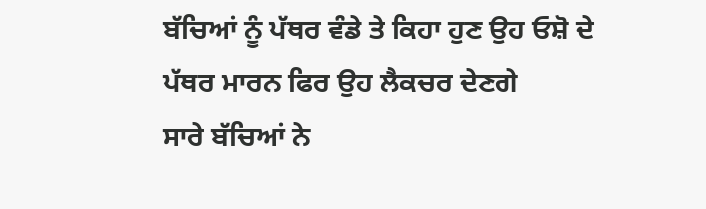ਬੱਚਿਆਂ ਨੂੰ ਪੱਥਰ ਵੰਡੇ ਤੇ ਕਿਹਾ ਹੁਣ ਉਹ ਓਸ਼ੋ ਦੇ ਪੱਥਰ ਮਾਰਨ ਫਿਰ ਉਹ ਲੈਕਚਰ ਦੇਣਗੇ
ਸਾਰੇ ਬੱਚਿਆਂ ਨੇ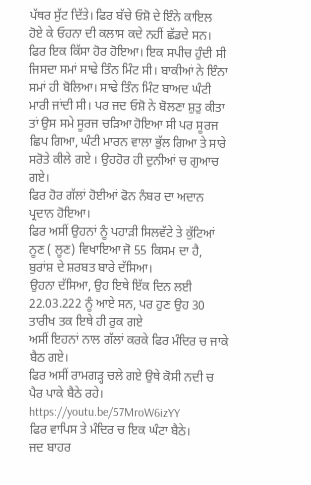ਪੱਥਰ ਸੁੱਟ ਦਿੱਤੇ। ਫਿਰ ਬੱਚੇ ਓਸ਼ੋ ਦੇ ਇੰਨੇ ਕਾਇਲ ਹੋਏ ਕੇ ਓਹਨਾ ਦੀ ਕਲਾਸ ਕਦੇ ਨਹੀਂ ਛੱਡਦੇ ਸਨ।
ਫਿਰ ਇਕ ਕਿੱਸਾ ਹੋਰ ਹੋਇਆ। ਇਕ ਸਪੀਚ ਹੁੰਦੀ ਸੀ ਜਿਸਦਾ ਸਮਾਂ ਸਾਢੇ ਤਿੰਨ ਮਿੰਟ ਸੀ। ਬਾਕੀਆਂ ਨੇ ਇੰਨਾ ਸਮਾਂ ਹੀ ਬੋਲਿਆ। ਸਾਢੇ ਤਿੰਨ ਮਿੰਟ ਬਾਅਦ ਘੰਟੀ ਮਾਰੀ ਜਾਂਦੀ ਸੀ। ਪਰ ਜਦ ਓਸ਼ੋ ਨੇ ਬੋਲਣਾ ਸ਼ੁਤੁ ਕੀਤਾ ਤਾਂ ਉਸ ਸਮੇ ਸੂਰਜ ਚੜਿਆ ਹੋਇਆ ਸੀ ਪਰ ਸੂਰਜ ਛਿਪ ਗਿਆ, ਘੰਟੀ ਮਾਰਨ ਵਾਲਾ ਭੁੱਲ ਗਿਆ ਤੇ ਸਾਰੇ ਸਰੋਤੇ ਕੀਲੇ ਗਏ । ਉਹਹੋਰ ਹੀ ਦੁਨੀਆਂ ਚ ਗੁਆਚ ਗਏ।
ਫਿਰ ਹੋਰ ਗੱਲਾਂ ਹੋਈਆਂ ਫੋਨ ਨੰਬਰ ਦਾ ਅਦਾਨ ਪ੍ਰਦਾਨ ਹੋਇਆ।
ਫਿਰ ਅਸੀਂ ਉਹਨਾਂ ਨੂੰ ਪਹਾੜੀ ਸਿਲਵੱਟੇ ਤੇ ਕੁੱਟਿਆਂ ਨੂਣ ( ਲੂਣ) ਵਿਖਾਇਆ ਜੋ 55 ਕਿਸਮ ਦਾ ਹੈ, ਬੁਰਾਂਸ਼ ਦੇ ਸ਼ਰਬਤ ਬਾਰੇ ਦੱਸਿਆ।
ਉਹਨਾ ਦੱਸਿਆ, ਉਹ ਇਥੇ ਇੱਕ ਦਿਨ ਲਈ 22.03.222 ਨੂੰ ਆਏ ਸਨ, ਪਰ ਹੁਣ ਉਹ 30 ਤਾਰੀਖ ਤਕ ਇਥੇ ਹੀ ਰੁਕ ਗਏ
ਅਸੀਂ ਇਹਨਾਂ ਨਾਲ ਗੱਲਾਂ ਕਰਕੇ ਫਿਰ ਮੰਦਿਰ ਚ ਜਾਕੇ ਬੈਠ ਗਏ।
ਫਿਰ ਅਸੀਂ ਰਾਮਗੜ੍ਹ ਚਲੇ ਗਏ ਉਥੇ ਕੋਸੀ ਨਦੀ ਚ ਪੈਰ ਪਾਕੇ ਬੈਠੇ ਰਹੇ।
https://youtu.be/57MroW6izYY
ਫਿਰ ਵਾਪਿਸ ਤੇ ਮੰਦਿਰ ਚ ਇਕ ਘੰਟਾ ਬੈਠੇ।
ਜਦ ਬਾਹਰ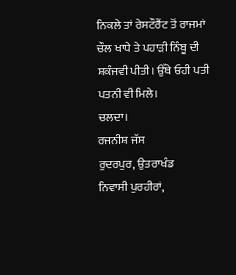ਨਿਕਲੇ ਤਾਂ ਰੇਸਟੌਰੈਂਟ ਤੋਂ ਰਾਜਮਾਂ ਚੌਲ ਖਾਧੇ ਤੇ ਪਹਾੜੀ ਨਿੰਬੂ ਦੀ ਸ਼ਕੰਜਵੀ ਪੀਤੀ। ਉੱਥੇ ਓਹੀ ਪਤੀ ਪਤਨੀ ਵੀ ਮਿਲੇ।
ਚਲਦਾ।
ਰਜਨੀਸ਼ ਜੱਸ
ਰੁਦਰਪੁਰ, ਉਤਰਾਖੰਡ
ਨਿਵਾਸੀ ਪੁਰਹੀਰਾਂ,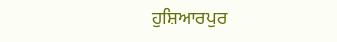ਹੁਸ਼ਿਆਰਪੁਰ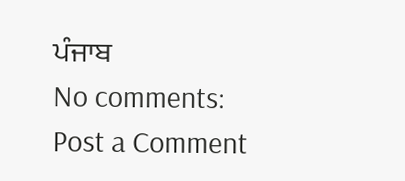ਪੰਜਾਬ
No comments:
Post a Comment